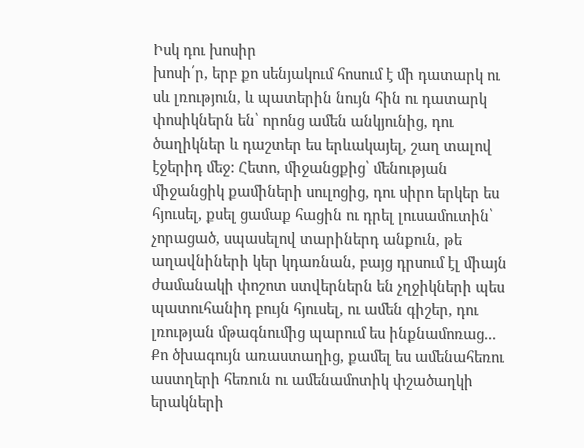Իսկ դու խոսիր
խոսի՛ր, երբ քո սենյակում հոսում է մի դատարկ ու սև լռություն, և պատերին նույն հին ու դատարկ փոսիկներն են՝ որոնց ամեն անկյունից, դու ծաղիկներ և դաշտեր ես երևակայել, շաղ տալով էջերիդ մեջ: Հետո, միջանցքից՝ մենության միջանցիկ քամիների սուլոցից, դու սիրո երկեր ես հյուսել, քսել ցամաք հացին ու դրել լուսամուտին՝ չորացած, սպասելով տարիներդ անքուն, թե աղավնիների կեր կդառնան, բայց դրսում էլ միայն ժամանակի փոշոտ ստվերներն են չղջիկների պես պատուհանիդ բույն հյուսել, ու ամեն գիշեր, դու լռության մթագնումից պարում ես ինքնամոռաց... Քո ծխագույն առաստաղից, քամել ես ամենահեռու աստղերի հեռուն ու ամենամոտիկ փշածաղկի երակների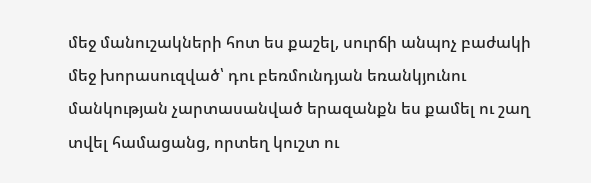մեջ մանուշակների հոտ ես քաշել, սուրճի անպոչ բաժակի մեջ խորասուզված՝ դու բեռմունդյան եռանկյունու մանկության չարտասանված երազանքն ես քամել ու շաղ տվել համացանց, որտեղ կուշտ ու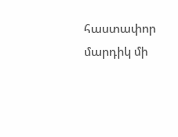հաստափոր մարդիկ մի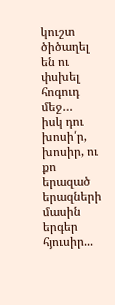կուշտ ծիծաղել են ու փսխել հոգուդ մեջ…
իսկ դու խոսի՛ր, խոսիր, ու քո երազած երազների մասին երգեր հյուսիր...